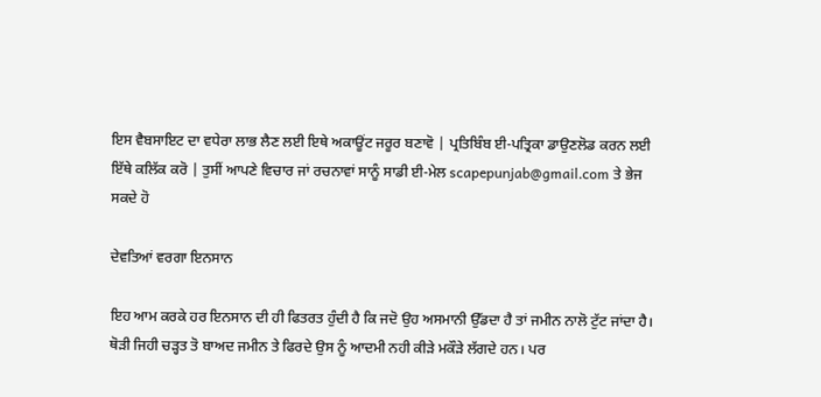ਇਸ ਵੈਬਸਾਇਟ ਦਾ ਵਧੇਰਾ ਲਾਭ ਲੈਣ ਲਈ ਇਥੇ ਅਕਾਊਂਟ ਜਰੂਰ ਬਣਾਵੋ | ਪ੍ਰਤਿਬਿੰਬ ਈ-ਪਤ੍ਰਿਕਾ ਡਾਉਣਲੋਡ ਕਰਨ ਲਈ ਇੱਥੇ ਕਲਿੱਕ ਕਰੋ | ਤੁਸੀਂ ਆਪਣੇ ਵਿਚਾਰ ਜਾਂ ਰਚਨਾਵਾਂ ਸਾਨੂੰ ਸਾਡੀ ਈ-ਮੇਲ scapepunjab@gmail.com ਤੇ ਭੇਜ ਸਕਦੇ ਹੋ

ਦੇਵਤਿਆਂ ਵਰਗਾ ਇਨਸਾਨ

ਇਹ ਆਮ ਕਰਕੇ ਹਰ ਇਨਸਾਨ ਦੀ ਹੀ ਫਿਤਰਤ ਹੁੰਦੀ ਹੈ ਕਿ ਜਦੋ ਉਹ ਅਸਮਾਨੀ ਉੱਡਦਾ ਹੈ ਤਾਂ ਜਮੀਨ ਨਾਲੋ ਟੁੱਟ ਜਾਂਦਾ ਹੈ। ਥੋੜੀ ਜਿਹੀ ਚੜ੍ਹਤ ਤੋ ਬਾਅਦ ਜਮੀਨ ਤੇ ਫਿਰਦੇ ਉਸ ਨੂੰ ਆਦਮੀ ਨਹੀ ਕੀੜੇ ਮਕੌੜੇ ਲੱਗਦੇ ਹਨ। ਪਰ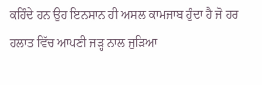ਕਹਿੰਦੇ ਹਨ ਉਹ ਇਨਸਾਨ ਹੀ ਅਸਲ ਕਾਮਜਾਬ ਹੁੰਦਾ ਹੈ ਜੋ ਹਰ ਹਲਾਤ ਵਿੱਚ ਆਪਣੀ ਜੜ੍ਹ ਨਾਲ ਜੁੜਿਆ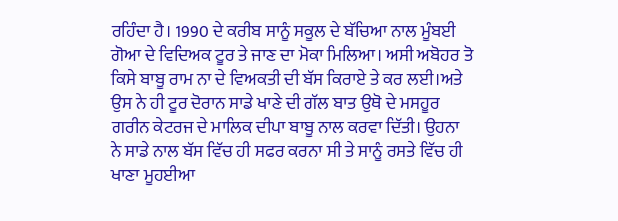ਰਹਿੰਦਾ ਹੈ। 1990 ਦੇ ਕਰੀਬ ਸਾਨੂੰ ਸਕੂਲ ਦੇ ਬੱਚਿਆ ਨਾਲ ਮੂੰਬਈ ਗੋਆ ਦੇ ਵਿਦਿਅਕ ਟੂਰ ਤੇ ਜਾਣ ਦਾ ਮੋਕਾ ਮਿਲਿਆ। ਅਸੀ ਅਬੋਹਰ ਤੋ ਕਿਸੇ ਬਾਬੂ ਰਾਮ ਨਾ ਦੇ ਵਿਅਕਤੀ ਦੀ ਬੱਸ ਕਿਰਾਏ ਤੇ ਕਰ ਲਈ।ਅਤੇ ਉਸ ਨੇ ਹੀ ਟੂਰ ਦੋਰਾਨ ਸਾਡੇ ਖਾਣੇ ਦੀ ਗੱਲ ਬਾਤ ਉਥੋ ਦੇ ਮਸਹੂਰ ਗਰੀਨ ਕੇਟਰਜ ਦੇ ਮਾਲਿਕ ਦੀਪਾ ਬਾਬੂ ਨਾਲ ਕਰਵਾ ਦਿੱਤੀ। ਉਹਨਾ ਨੇ ਸਾਡੇ ਨਾਲ ਬੱਸ ਵਿੱਚ ਹੀ ਸਫਰ ਕਰਨਾ ਸੀ ਤੇ ਸਾਨੂੰ ਰਸਤੇ ਵਿੱਚ ਹੀ ਖਾਣਾ ਮੂਹਈਆ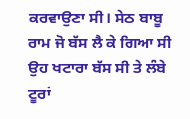ਕਰਵਾਉਣਾ ਸੀ। ਸੇਠ ਬਾਬੂ ਰਾਮ ਜੋ ਬੱਸ ਲੈ ਕੇ ਗਿਆ ਸੀ ਉਹ ਖਟਾਰਾ ਬੱਸ ਸੀ ਤੇ ਲੰਬੇ ਟੂਰਾਂ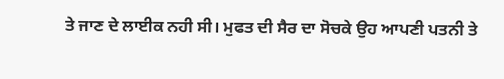ਤੇ ਜਾਣ ਦੇ ਲਾਈਕ ਨਹੀ ਸੀ। ਮੁਫਤ ਦੀ ਸੈਰ ਦਾ ਸੋਚਕੇ ਉਹ ਆਪਣੀ ਪਤਨੀ ਤੇ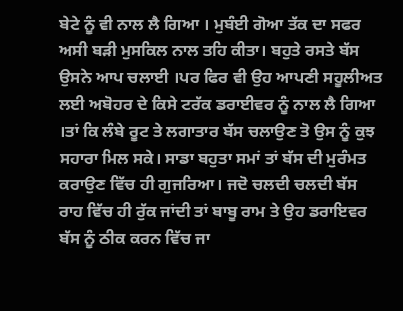ਬੇਟੇ ਨੂੰ ਵੀ ਨਾਲ ਲੈ ਗਿਆ । ਮੁਬੰਈ ਗੋਆ ਤੱਕ ਦਾ ਸਫਰ ਅਸੀ ਬੜੀ ਮੁਸਕਿਲ ਨਾਲ ਤਹਿ ਕੀਤਾ। ਬਹੁਤੇ ਰਸਤੇ ਬੱਸ ਉਸਨੇ ਆਪ ਚਲਾਈ ।ਪਰ ਫਿਰ ਵੀ ਉਹ ਆਪਣੀ ਸਹੂਲੀਅਤ ਲਈ ਅਬੋਹਰ ਦੇ ਕਿਸੇ ਟਰੱਕ ਡਰਾਈਵਰ ਨੂੰ ਨਾਲ ਲੈ ਗਿਆ ।ਤਾਂ ਕਿ ਲੰਬੇ ਰੂਟ ਤੇ ਲਗਾਤਾਰ ਬੱਸ ਚਲਾਉਣ ਤੋ ਉਸ ਨੂੰ ਕੁਝ ਸਹਾਰਾ ਮਿਲ ਸਕੇ। ਸਾਡਾ ਬਹੁਤਾ ਸਮਾਂ ਤਾਂ ਬੱਸ ਦੀ ਮੁਰੰਮਤ ਕਰਾਉਣ ਵਿੱਚ ਹੀ ਗੁਜਰਿਆ। ਜਦੋ ਚਲਦੀ ਚਲਦੀ ਬੱਸ ਰਾਹ ਵਿੱਚ ਹੀ ਰੁੱਕ ਜਾਂਦੀ ਤਾਂ ਬਾਬੂ ਰਾਮ ਤੇ ਉਹ ਡਰਾਇਵਰ ਬੱਸ ਨੂੰ ਠੀਕ ਕਰਨ ਵਿੱਚ ਜਾ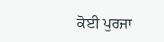ਕੋਈ ਪੁਰਜਾ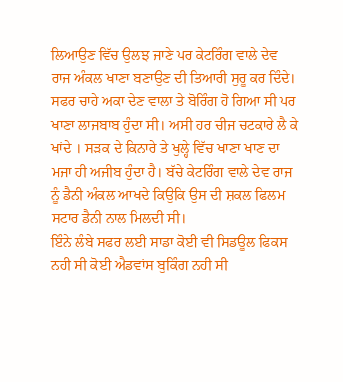ਲਿਆਉਣ ਵਿੱਚ ਉਲਝ ਜਾਣੇ ਪਰ ਕੇਟਰਿੰਗ ਵਾਲੇ ਦੇਵ ਰਾਜ ਅੰਕਲ ਖਾਣਾ ਬਣਾਉਣ ਦੀ ਤਿਆਰੀ ਸੁਰੂ ਕਰ ਦਿੰਦੇ। ਸਫਰ ਚਾਹੇ ਅਕਾ ਦੇਣ ਵਾਲਾ ਤੇ ਬੋਰਿੰਗ ਹੋ ਗਿਆ ਸੀ ਪਰ ਖਾਣਾ ਲਾਜਬਾਬ ਹੁੰਦਾ ਸੀ। ਅਸੀ ਹਰ ਚੀਜ ਚਟਕਾਰੇ ਲੈ ਕੇ ਖਾਂਦੇ । ਸੜਕ ਦੇ ਕਿਨਾਰੇ ਤੇ ਖੁਲ੍ਹੇ ਵਿੱਚ ਖਾਣਾ ਖਾਣ ਦਾ ਮਜਾ ਹੀ ਅਜੀਬ ਹੁੰਦਾ ਹੈ। ਬੱਚੇ ਕੇਟਰਿੰਗ ਵਾਲੇ ਦੇਵ ਰਾਜ ਨੂੰ ਡੈਨੀ ਅੰਕਲ ਆਖਦੇ ਕਿਉਕਿ ਉਸ ਦੀ ਸ਼ਕਲ ਫਿਲਮ ਸਟਾਰ ਡੈਨੀ ਨਾਲ ਮਿਲਦੀ ਸੀ।
ਇੰਨੇ ਲੰਬੇ ਸਫਰ ਲਈ ਸਾਡਾ ਕੋਈ ਵੀ ਸਿਡਊਲ ਫਿਕਸ ਨਹੀ ਸੀ ਕੋਈ ਐਡਵਾਂਸ ਬੁਕਿੰਗ ਨਹੀ ਸੀ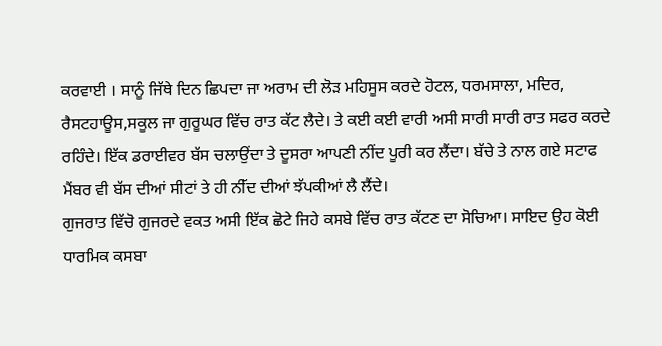ਕਰਵਾਈ । ਸਾਨੂੰ ਜਿੱਥੇ ਦਿਨ ਛਿਪਦਾ ਜਾ ਅਰਾਮ ਦੀ ਲੋੜ ਮਹਿਸੂਸ ਕਰਦੇ ਹੋਟਲ, ਧਰਮਸਾਲਾ, ਮਦਿਰ, ਰੈਸਟਹਾਊਸ,ਸਕੂਲ ਜਾ ਗੁਰੂਘਰ ਵਿੱਚ ਰਾਤ ਕੱਟ ਲੈਦੇ। ਤੇ ਕਈ ਕਈ ਵਾਰੀ ਅਸੀ ਸਾਰੀ ਸਾਰੀ ਰਾਤ ਸਫਰ ਕਰਦੇ ਰਹਿੰਦੇ। ਇੱਕ ਡਰਾਈਵਰ ਬੱਸ ਚਲਾਉਂਦਾ ਤੇ ਦੂਸਰਾ ਆਪਣੀ ਨੀਂਦ ਪੂਰੀ ਕਰ ਲੈਂਦਾ। ਬੱਚੇ ਤੇ ਨਾਲ ਗਏ ਸਟਾਫ ਮੈਂਬਰ ਵੀ ਬੱਸ ਦੀਆਂ ਸੀਟਾਂ ਤੇ ਹੀ ਨੀੱਦ ਦੀਆਂ ਝੱਪਕੀਆਂ ਲੈ ਲੈਂਦੇ।
ਗੁਜਰਾਤ ਵਿੱਚੋ ਗੁਜਰਦੇ ਵਕਤ ਅਸੀ ਇੱਕ ਛੋਟੇ ਜਿਹੇ ਕਸਬੇ ਵਿੱਚ ਰਾਤ ਕੱਟਣ ਦਾ ਸੋਚਿਆ। ਸਾਇਦ ਉਹ ਕੋਈ ਧਾਰਮਿਕ ਕਸਬਾ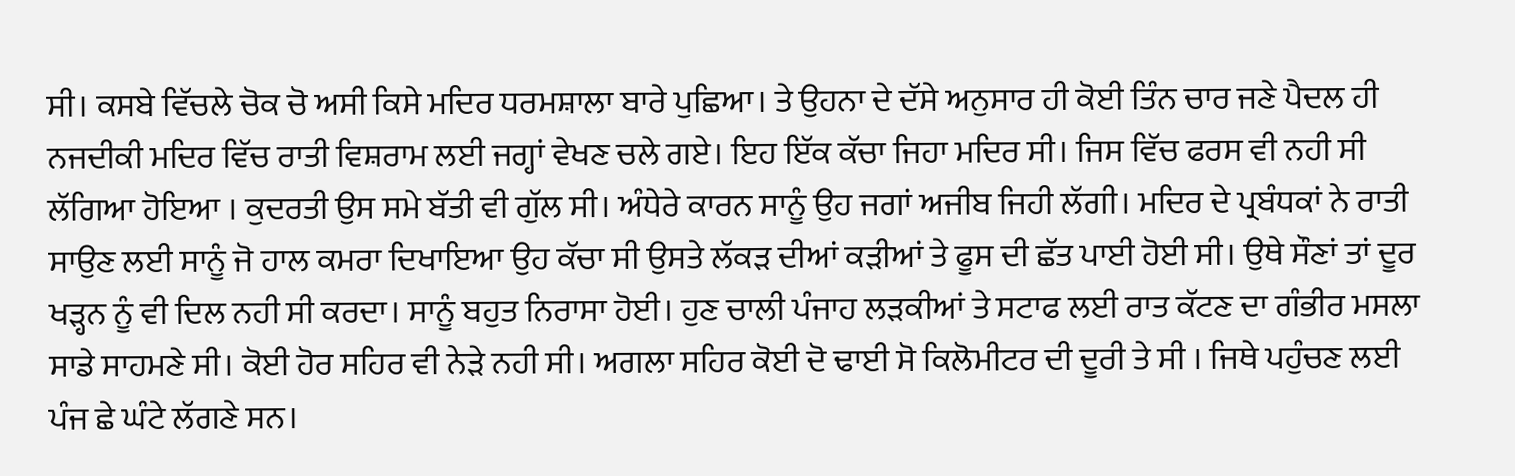ਸੀ। ਕਸਬੇ ਵਿੱਚਲੇ ਚੋਕ ਚੋ ਅਸੀ ਕਿਸੇ ਮਦਿਰ ਧਰਮਸ਼ਾਲਾ ਬਾਰੇ ਪੁਛਿਆ। ਤੇ ਉਹਨਾ ਦੇ ਦੱਸੇ ਅਨੁਸਾਰ ਹੀ ਕੋਈ ਤਿੰਨ ਚਾਰ ਜਣੇ ਪੈਦਲ ਹੀ ਨਜਦੀਕੀ ਮਦਿਰ ਵਿੱਚ ਰਾਤੀ ਵਿਸ਼ਰਾਮ ਲਈ ਜਗ੍ਹਾਂ ਵੇਖਣ ਚਲੇ ਗਏ। ਇਹ ਇੱਕ ਕੱਚਾ ਜਿਹਾ ਮਦਿਰ ਸੀ। ਜਿਸ ਵਿੱਚ ਫਰਸ ਵੀ ਨਹੀ ਸੀ ਲੱਗਿਆ ਹੋਇਆ । ਕੁਦਰਤੀ ਉਸ ਸਮੇ ਬੱਤੀ ਵੀ ਗੁੱਲ ਸੀ। ਅੰਧੇਰੇ ਕਾਰਨ ਸਾਨੂੰ ਉਹ ਜਗਾਂ ਅਜੀਬ ਜਿਹੀ ਲੱਗੀ। ਮਦਿਰ ਦੇ ਪ੍ਰਬੰਧਕਾਂ ਨੇ ਰਾਤੀ ਸਾਉਣ ਲਈ ਸਾਨੂੰ ਜੋ ਹਾਲ ਕਮਰਾ ਦਿਖਾਇਆ ਉਹ ਕੱਚਾ ਸੀ ਉਸਤੇ ਲੱਕੜ ਦੀਆਂ ਕੜੀਆਂ ਤੇ ਫੂਸ ਦੀ ਛੱਤ ਪਾਈ ਹੋਈ ਸੀ। ਉਥੇ ਸੌਣਾਂ ਤਾਂ ਦੂਰ ਖੜ੍ਹਨ ਨੂੰ ਵੀ ਦਿਲ ਨਹੀ ਸੀ ਕਰਦਾ। ਸਾਨੂੰ ਬਹੁਤ ਨਿਰਾਸਾ ਹੋਈ। ਹੁਣ ਚਾਲੀ ਪੰਜਾਹ ਲੜਕੀਆਂ ਤੇ ਸਟਾਫ ਲਈ ਰਾਤ ਕੱਟਣ ਦਾ ਗੰਭੀਰ ਮਸਲਾ ਸਾਡੇ ਸਾਹਮਣੇ ਸੀ। ਕੋਈ ਹੋਰ ਸਹਿਰ ਵੀ ਨੇੜੇ ਨਹੀ ਸੀ। ਅਗਲਾ ਸਹਿਰ ਕੋਈ ਦੋ ਢਾਈ ਸੋ ਕਿਲੋਮੀਟਰ ਦੀ ਦੂਰੀ ਤੇ ਸੀ । ਜਿਥੇ ਪਹੁੰਚਣ ਲਈ ਪੰਜ ਛੇ ਘੰਟੇ ਲੱਗਣੇ ਸਨ।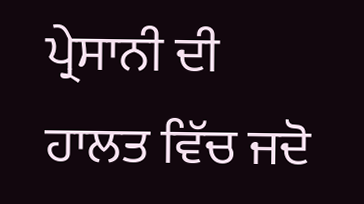ਪ੍ਰੇਸਾਨੀ ਦੀ ਹਾਲਤ ਵਿੱਚ ਜਦੋ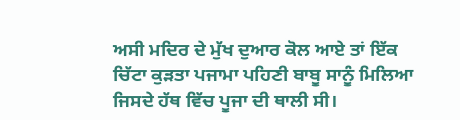ਅਸੀ ਮਦਿਰ ਦੇ ਮੁੱਖ ਦੁਆਰ ਕੋਲ ਆਏ ਤਾਂ ਇੱਕ ਚਿੱਟਾ ਕੁੜਤਾ ਪਜਾਮਾ ਪਹਿਣੀ ਬਾਬੂ ਸਾਨੂੰ ਮਿਲਿਆ ਜਿਸਦੇ ਹੱਥ ਵਿੱਚ ਪੂਜਾ ਦੀ ਥਾਲੀ ਸੀ।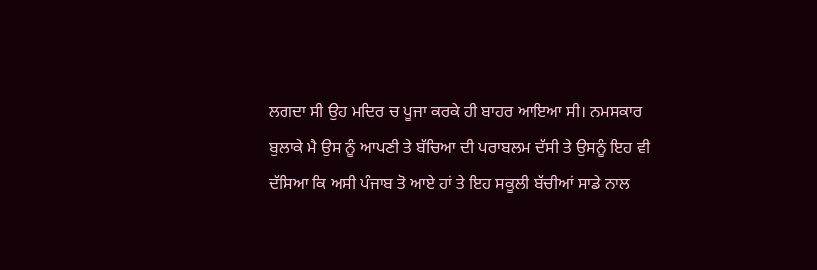ਲਗਦਾ ਸੀ ਉਹ ਮਦਿਰ ਚ ਪੂਜਾ ਕਰਕੇ ਹੀ ਬਾਹਰ ਆਇਆ ਸੀ। ਨਮਸਕਾਰ ਬੁਲਾਕੇ ਮੈ ਉਸ ਨੂੰ ਆਪਣੀ ਤੇ ਬੱਚਿਆ ਦੀ ਪਰਾਬਲਮ ਦੱਸੀ ਤੇ ਉਸਨੂੰ ਇਹ ਵੀ ਦੱਸਿਆ ਕਿ ਅਸੀ ਪੰਜਾਬ ਤੋ ਆਏ ਹਾਂ ਤੇ ਇਹ ਸਕੂਲੀ ਬੱਚੀਆਂ ਸਾਡੇ ਨਾਲ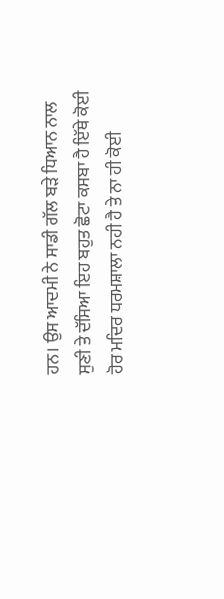ਹਨ। ਉਸ ਆਦਮੀ ਨੇ ਸਾਡੀ ਗੱਲ ਬੜੇ ਧਿਆਨ ਨਾਲ ਸੁਣੀ ਤੇ ਦੱਸਿਆ ਇਹ ਬਹੁਤ ਛੋਟਾ ਕਸਬਾ ਹੈ ਇੱਥੇ ਕੋਈ ਹੋਰ ਮਦਿਰ ਧਰਮਸ਼ਾਲਾ ਨਹੀ ਹੈ ਤੇ ਨਾ ਹੀ ਕੋਈ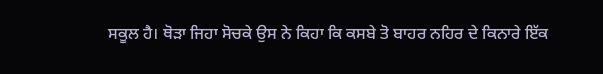ਸਕੂਲ ਹੈ। ਥੋੜਾ ਜਿਹਾ ਸੋਚਕੇ ਉਸ ਨੇ ਕਿਹਾ ਕਿ ਕਸਬੇ ਤੋ ਬਾਹਰ ਨਹਿਰ ਦੇ ਕਿਨਾਰੇ ਇੱਕ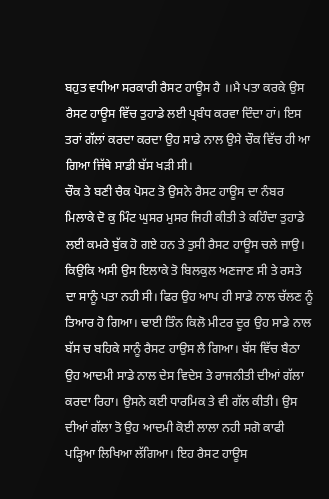ਬਹੁਤ ਵਧੀਆ ਸਰਕਾਰੀ ਰੈਸਟ ਹਾਊਸ ਹੈ ।।ਮੈ ਪਤਾ ਕਰਕੇ ਉਸ ਰੈਸਟ ਹਾਊਸ ਵਿੱਚ ਤੁਹਾਡੇ ਲਈ ਪ੍ਰਬੰਧ ਕਰਵਾ ਦਿੰਦਾ ਹਾਂ। ਇਸ ਤਰਾਂ ਗੱਲਾਂ ਕਰਦਾ ਕਰਦਾ ਉਹ ਸਾਡੇ ਨਾਲ ਉਸੇ ਚੌਕ ਵਿੱਚ ਹੀ ਆ ਗਿਆ ਜਿੱਥੇ ਸਾਡੀ ਬੱਸ ਖੜੀ ਸੀ।
ਚੌਕ ਤੇ ਬਣੀ ਚੈਕ ਪੋਸਟ ਤੋ ਉਸਨੇ ਰੈਸਟ ਹਾਊਸ ਦਾ ਨੰਬਰ ਮਿਲਾਕੇ ਦੋ ਕੁ ਮਿੰਟ ਘੁਸਰ ਮੁਸਰ ਜਿਹੀ ਕੀਤੀ ਤੇ ਕਹਿੰਦਾ ਤੁਹਾਡੇ ਲਈ ਕਮਰੇ ਬੁੱਕ ਹੋ ਗਏ ਹਨ ਤੇ ਤੁਸੀ ਰੈਸਟ ਹਾਊਸ ਚਲੇ ਜਾਉ। ਕਿਉਕਿ ਅਸੀ ਉਸ ਇਲਾਕੇ ਤੋ ਬਿਲਕੁਲ ਅਣਜਾਣ ਸੀ ਤੇ ਰਸਤੇ ਦਾ ਸਾਨੂੰ ਪਤਾ ਨਹੀ ਸੀ। ਫਿਰ ਉਹ ਆਪ ਹੀ ਸਾਡੇ ਨਾਲ ਚੱਲਣ ਨੂੰ ਤਿਆਰ ਹੋ ਗਿਆ। ਢਾਈ ਤਿੰਨ ਕਿਲੋ ਮੀਟਰ ਦੂਰ ਉਹ ਸਾਡੇ ਨਾਲ ਬੱਸ ਚ ਬਹਿਕੇ ਸਾਨੂੰ ਰੈਸਟ ਹਾਉਸ ਲੈ ਗਿਆ। ਬੱਸ ਵਿੱਚ ਬੈਠਾ ਉਹ ਆਦਮੀ ਸਾਡੇ ਨਾਲ ਦੇਸ ਵਿਦੇਸ ਤੇ ਰਾਜਨੀਤੀ ਦੀਆਂ ਗੱਲਾ ਕਰਦਾ ਰਿਹਾ। ਉਸਨੇ ਕਈ ਧਾਰਮਿਕ ਤੇ ਵੀ ਗੱਲ ਕੀਤੀ। ਉਸ ਦੀਆਂ ਗੱਲਾ ਤੋ ਉਹ ਆਦਮੀ ਕੋਈ ਲਾਲਾ ਨਹੀ ਸਗੋ ਕਾਫੀ ਪੜ੍ਹਿਆ ਲਿਖਿਆ ਲੱਗਿਆ। ਇਹ ਰੈਸਟ ਹਾਊਸ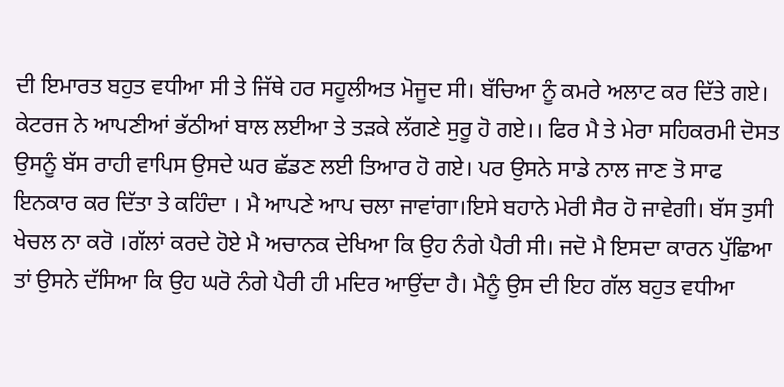ਦੀ ਇਮਾਰਤ ਬਹੁਤ ਵਧੀਆ ਸੀ ਤੇ ਜਿੱਥੇ ਹਰ ਸਹੂਲੀਅਤ ਮੋਜੂਦ ਸੀ। ਬੱਚਿਆ ਨੂੰ ਕਮਰੇ ਅਲਾਟ ਕਰ ਦਿੱਤੇ ਗਏ। ਕੇਟਰਜ ਨੇ ਆਪਣੀਆਂ ਭੱਠੀਆਂ ਬਾਲ ਲਈਆ ਤੇ ਤੜਕੇ ਲੱਗਣੇ ਸੁਰੂ ਹੋ ਗਏ।। ਫਿਰ ਮੈ ਤੇ ਮੇਰਾ ਸਹਿਕਰਮੀ ਦੋਸਤ ਉਸਨੂੰ ਬੱਸ ਰਾਹੀ ਵਾਪਿਸ ਉਸਦੇ ਘਰ ਛੱਡਣ ਲਈ ਤਿਆਰ ਹੋ ਗਏ। ਪਰ ਉਸਨੇ ਸਾਡੇ ਨਾਲ ਜਾਣ ਤੋ ਸਾਫ ਇਨਕਾਰ ਕਰ ਦਿੱਤਾ ਤੇ ਕਹਿੰਦਾ । ਮੈ ਆਪਣੇ ਆਪ ਚਲਾ ਜਾਵਾਂਗਾ।ਇਸੇ ਬਹਾਨੇ ਮੇਰੀ ਸੈਰ ਹੋ ਜਾਵੇਗੀ। ਬੱਸ ਤੁਸੀ ਖੇਚਲ ਨਾ ਕਰੋ ।ਗੱਲਾਂ ਕਰਦੇ ਹੋਏ ਮੈ ਅਚਾਨਕ ਦੇਖਿਆ ਕਿ ਉਹ ਨੰਗੇ ਪੈਰੀ ਸੀ। ਜਦੋ ਮੈ ਇਸਦਾ ਕਾਰਨ ਪੁੱਛਿਆ ਤਾਂ ਉਸਨੇ ਦੱਸਿਆ ਕਿ ਉਹ ਘਰੋ ਨੰਗੇ ਪੈਰੀ ਹੀ ਮਦਿਰ ਆਉਂਦਾ ਹੈ। ਮੈਨੂੰ ਉਸ ਦੀ ਇਹ ਗੱਲ ਬਹੁਤ ਵਧੀਆ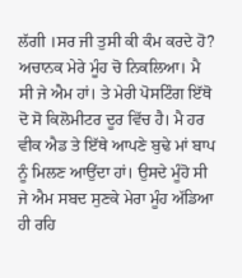ਲੱਗੀ ।ਸਰ ਜੀ ਤੁਸੀ ਕੀ ਕੰਮ ਕਰਦੇ ਹੋ? ਅਚਾਨਕ ਮੇਰੇ ਮੂੰਹ ਚੋ ਨਿਕਲਿਆ। ਮੈ ਸੀ ਜੇ ਐਮ ਹਾਂ। ਤੇ ਮੇਰੀ ਪੋਸਟਿੰਗ ਇੱਥੋ ਦੋ ਸੋ ਕਿਲੋਮੀਟਰ ਦੂਰ ਵਿੱਚ ਹੈ। ਮੈ ਹਰ ਵੀਕ ਐਡ ਤੇ ਇੱਥੇ ਆਪਣੇ ਬੁਢੇ ਮਾਂ ਬਾਪ ਨੂੰ ਮਿਲਣ ਆਉਂਦਾ ਹਾਂ। ਉਸਦੇ ਮੂੰਹੋ ਸੀ ਜੇ ਐਮ ਸਬਦ ਸੁਣਕੇ ਮੇਰਾ ਮੂੰਹ ਅੱਡਿਆ ਹੀ ਰਹਿ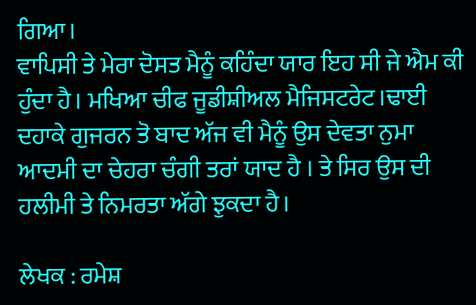ਗਿਆ।
ਵਾਪਿਸੀ ਤੇ ਮੇਰਾ ਦੋਸਤ ਮੈਨੂੰ ਕਹਿੰਦਾ ਯਾਰ ਇਹ ਸੀ ਜੇ ਐਮ ਕੀ ਹੁੰਦਾ ਹੈ। ਮਖਿਆ ਚੀਫ ਜੂਡੀਸ਼ੀਅਲ ਮੈਜਿਸਟਰੇਟ।ਢਾਈ ਦਹਾਕੇ ਗੁਜਰਨ ਤੋ ਬਾਦ ਅੱਜ ਵੀ ਮੈਨੂੰ ਉਸ ਦੇਵਤਾ ਨੁਮਾ ਆਦਮੀ ਦਾ ਚੇਹਰਾ ਚੰਗੀ ਤਰਾਂ ਯਾਦ ਹੈ । ਤੇ ਸਿਰ ਉਸ ਦੀ ਹਲੀਮੀ ਤੇ ਨਿਮਰਤਾ ਅੱਗੇ ਝੁਕਦਾ ਹੈ।

ਲੇਖਕ : ਰਮੇਸ਼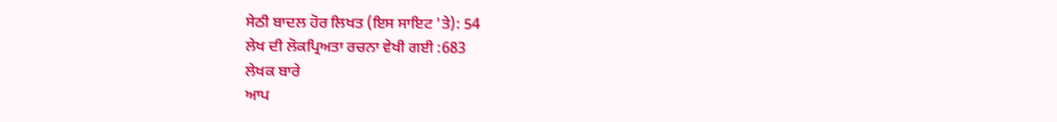ਸੇਠੀ ਬਾਦਲ ਹੋਰ ਲਿਖਤ (ਇਸ ਸਾਇਟ 'ਤੇ): 54
ਲੇਖ ਦੀ ਲੋਕਪ੍ਰਿਅਤਾ ਰਚਨਾ ਵੇਖੀ ਗਈ :683
ਲੇਖਕ ਬਾਰੇ
ਆਪ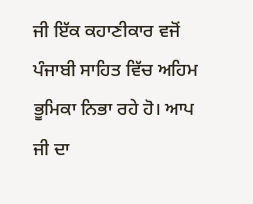ਜੀ ਇੱਕ ਕਹਾਣੀਕਾਰ ਵਜੋਂ ਪੰਜਾਬੀ ਸਾਹਿਤ ਵਿੱਚ ਅਹਿਮ ਭੂਮਿਕਾ ਨਿਭਾ ਰਹੇ ਹੋ। ਆਪ ਜੀ ਦਾ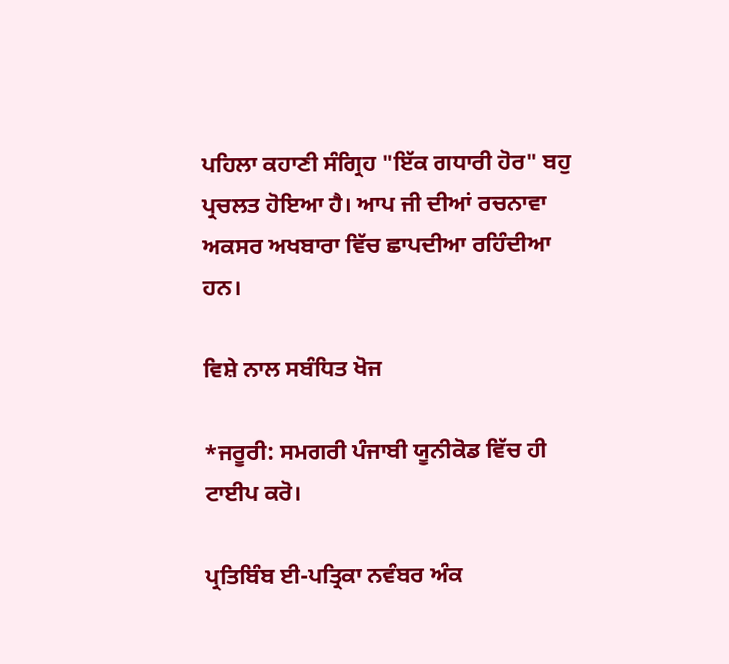ਪਹਿਲਾ ਕਹਾਣੀ ਸੰਗ੍ਰਿਹ "ਇੱਕ ਗਧਾਰੀ ਹੋਰ" ਬਹੁ ਪ੍ਰਚਲਤ ਹੋਇਆ ਹੈ। ਆਪ ਜੀ ਦੀਆਂ ਰਚਨਾਵਾ ਅਕਸਰ ਅਖਬਾਰਾ ਵਿੱਚ ਛਾਪਦੀਆ ਰਹਿੰਦੀਆ ਹਨ।

ਵਿਸ਼ੇ ਨਾਲ ਸਬੰਧਿਤ ਖੋਜ

*ਜਰੂਰੀ: ਸਮਗਰੀ ਪੰਜਾਬੀ ਯੂਨੀਕੋਡ ਵਿੱਚ ਹੀ ਟਾਈਪ ਕਰੋ।

ਪ੍ਰਤਿਬਿੰਬ ਈ-ਪਤ੍ਰਿਕਾ ਨਵੰਬਰ ਅੰਕ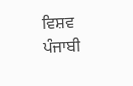ਵਿਸ਼ਵ ਪੰਜਾਬੀ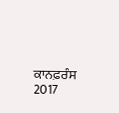ਕਾਨਫ਼ਰੰਸ 2017